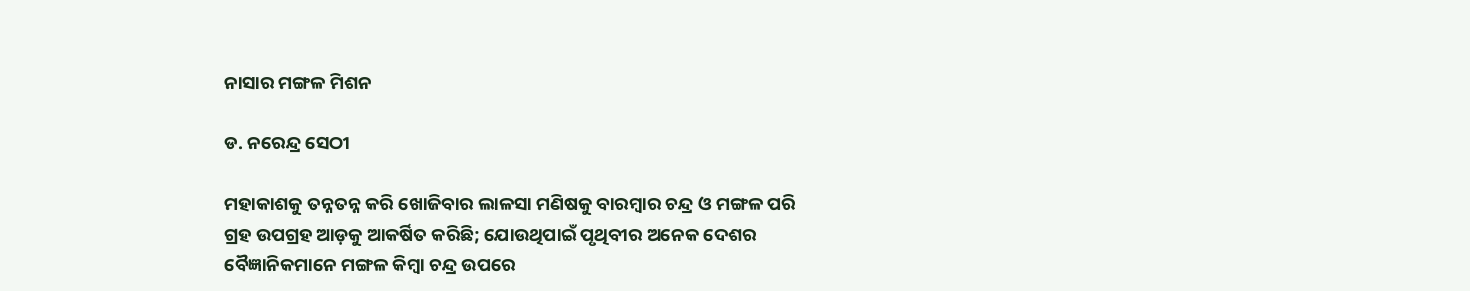ନାସାର ମଙ୍ଗଳ ମିଶନ

ଡ. ନରେନ୍ଦ୍ର ସେଠୀ

ମହାକାଶକୁ ତନ୍ନତନ୍ନ କରି ଖୋଜିବାର ଲାଳସା ମଣିଷକୁ ବାରମ୍ବାର ଚନ୍ଦ୍ର ଓ ମଙ୍ଗଳ ପରି ଗ୍ରହ ଉପଗ୍ରହ ଆଡ଼କୁ ଆକର୍ଷିତ କରିଛି; ଯୋଉଥିପାଇଁ ପୃଥିବୀର ଅନେକ ଦେଶର ବୈଜ୍ଞାନିକମାନେ ମଙ୍ଗଳ କିମ୍ବା ଚନ୍ଦ୍ର ଉପରେ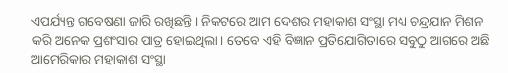ଏପର୍ଯ୍ୟନ୍ତ ଗବେଷଣା ଜାରି ରଖିଛନ୍ତି। ନିକଟରେ ଆମ ଦେଶର ମହାକାଶ ସଂସ୍ଥା ମଧ୍ୟ ଚନ୍ଦ୍ରଯାନ ମିଶନ କରି ଅନେକ ପ୍ରଶଂସାର ପାତ୍ର ହୋଇଥିଲା। ତେବେ ଏହି ବିଜ୍ଞାନ ପ୍ରତିଯୋଗିତାରେ ସବୁଠୁ ଆଗରେ ଅଛି ଆମେରିକାର ମହାକାଶ ସଂସ୍ଥା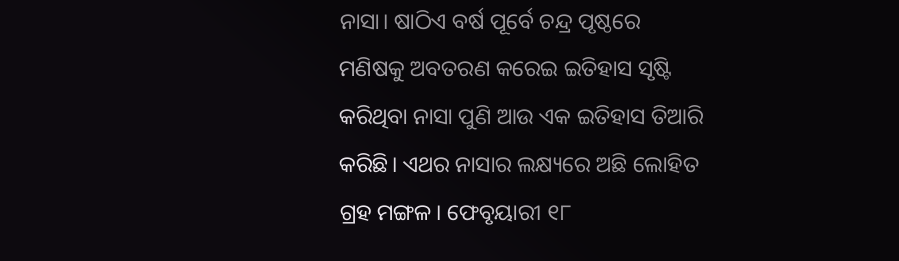ନାସା। ଷାଠିଏ ବର୍ଷ ପୂର୍ବେ ଚନ୍ଦ୍ର ପୃଷ୍ଠରେ ମଣିଷକୁ ଅବତରଣ କରେଇ ଇତିହାସ ସୃଷ୍ଟି କରିଥିବା ନାସା ପୁଣି ଆଉ ଏକ ଇତିହାସ ତିଆରି କରିଛି। ଏଥର ନାସାର ଲକ୍ଷ୍ୟରେ ଅଛି ଲୋହିତ ଗ୍ରହ ମଙ୍ଗଳ। ଫେବୃୟାରୀ ୧୮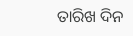ତାରିଖ ଦିନ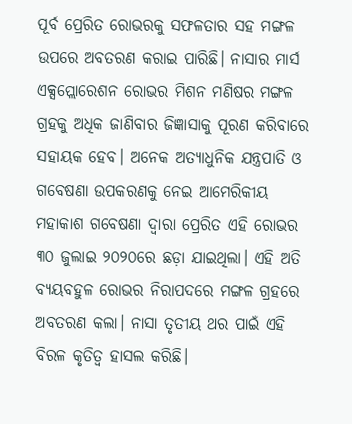ପୂର୍ବ ପ୍ରେରିତ ରୋଭରକୁ ସଫଳତାର ସହ ମଙ୍ଗଳ ଉପରେ ଅବତରଣ କରାଇ ପାରିଛି। ନାସାର ମାର୍ସ ଏକ୍ସପ୍ଲୋରେଶନ ରୋଭର ମିଶନ ମଣିଷର ମଙ୍ଗଳ ଗ୍ରହକୁ ଅଧିକ ଜାଣିବାର ଜିଜ୍ଞାସାକୁ ପୂରଣ କରିବାରେ ସହାୟକ ହେବ। ଅନେକ ଅତ୍ୟାଧୁନିକ ଯନ୍ତ୍ରପାତି ଓ ଗବେଷଣା ଉପକରଣକୁ ନେଇ ଆମେରିକୀୟ ମହାକାଶ ଗବେଷଣା ଦ୍ୱାରା ପ୍ରେରିତ ଏହି ରୋଭର ୩୦ ଜୁଲାଇ ୨୦୨୦ରେ ଛଡ଼ା ଯାଇଥିଲା। ଏହି ଅତି ବ୍ୟୟବହୁଳ ରୋଭର ନିରାପଦରେ ମଙ୍ଗଳ ଗ୍ରହରେ ଅବତରଣ କଲା। ନାସା ତୃତୀୟ ଥର ପାଇଁ ଏହି ବିରଳ କୃତିତ୍ୱ ହାସଲ କରିଛି।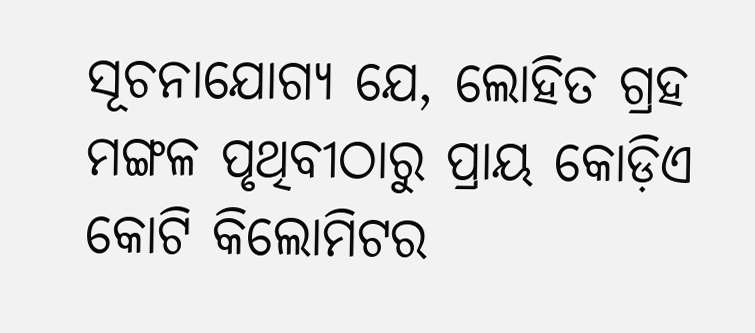ସୂଚନାଯୋଗ୍ୟ ଯେ, ଲୋହିତ ଗ୍ରହ ମଙ୍ଗଳ ପୃଥିବୀଠାରୁ ପ୍ରାୟ କୋଡ଼ିଏ କୋଟି କିଲୋମିଟର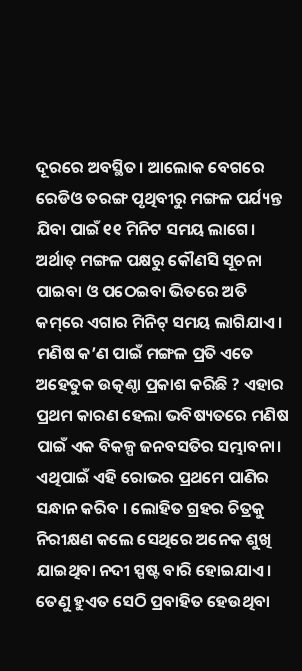ଦୂରରେ ଅବସ୍ଥିତ। ଆଲୋକ ବେଗରେ ରେଡିଓ ତରଙ୍ଗ ପୃଥିବୀରୁ ମଙ୍ଗଳ ପର୍ଯ୍ୟନ୍ତ ଯିବା ପାଇଁ ୧୧ ମିନିଟ ସମୟ ଲାଗେ। ଅର୍ଥାତ୍‌ ମଙ୍ଗଳ ପକ୍ଷରୁ କୌଣସି ସୂଚନା ପାଇବା ଓ ପଠେଇବା ଭିତରେ ଅତି କମ୍‌ରେ ଏଗାର ମିନିଟ୍‌ ସମୟ ଲାଗିଯାଏ।
ମଣିଷ କ’ଣ ପାଇଁ ମଙ୍ଗଳ ପ୍ରତି ଏତେ ଅହେତୁକ ଉତ୍କଣ୍ଠା ପ୍ରକାଶ କରିଛି ? ଏହାର ପ୍ରଥମ କାରଣ ହେଲା ଭବିଷ୍ୟତରେ ମଣିଷ ପାଇଁ ଏକ ବିକଳ୍ପ ଜନବସତିର ସମ୍ଭାବନା। ଏଥିପାଇଁ ଏହି ରୋଭର ପ୍ରଥମେ ପାଣିର ସନ୍ଧାନ କରିବ । ଲୋହିତ ଗ୍ରହର ଚିତ୍ରକୁ ନିରୀକ୍ଷଣ କଲେ ସେଥିରେ ଅନେକ ଶୁଖି ଯାଇଥିବା ନଦୀ ସ୍ପଷ୍ଟ ବାରି ହୋଇଯାଏ। ତେଣୁ ହୁଏତ ସେଠି ପ୍ରବାହିତ ହେଉଥିବା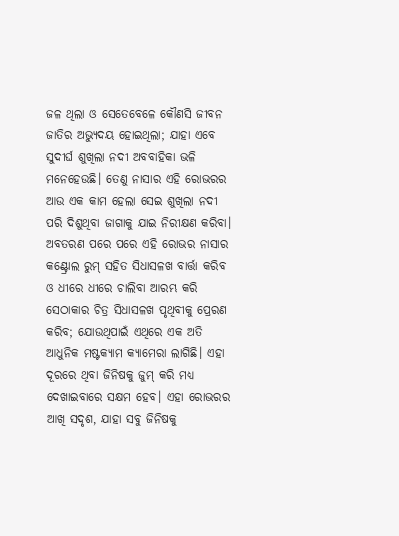ଜଳ ଥିଲା ଓ ସେତେବେଳେ କୌଣସି ଜୀବନ ଜାତିର ଅଭ୍ୟୁଦୟ ହୋଇଥିଲା; ଯାହା ଏବେ ସୁଦୀର୍ଘ ଶୁଖିଲା ନଦୀ ଅବବାହିକା ଭଳି ମନେହେଉଛି। ତେଣୁ ନାସାର ଏହି ରୋଭରର ଆଉ ଏକ କାମ ହେଲା ସେଇ ଶୁଖିଲା ନଦୀ ପରି ଦିଶୁଥିବା ଜାଗାକୁ ଯାଇ ନିରୀକ୍ଷଣ କରିବା। ଅବତରଣ ପରେ ପରେ ଏହି ରୋଭର ନାସାର କଣ୍ଟ୍ରୋଲ ରୁମ୍‌ ସହିତ ସିଧାସଳଖ ବାର୍ତ୍ତା କରିବ ଓ ଧୀରେ ଧୀରେ ଚାଲିବା ଆରମ୍ଭ କରି ସେଠାକାର ଚିତ୍ର ସିଧାସଳଖ ପୃଥିବୀକୁ ପ୍ରେରଣ କରିବ; ଯୋଉଥିପାଇଁ ଏଥିରେ ଏକ ଅତି ଆଧୁନିକ ମଷ୍ଟକ୍ୟାମ କ୍ୟାମେରା ଲାଗିଛି। ଏହା ଦୂରରେ ଥିବା ଜିନିଷକୁ ଜୁମ୍‌ କରି ମଧ୍ୟ ଦେଖାଇବାରେ ସକ୍ଷମ ହେବ। ଏହା ରୋଭରର ଆଖି ସଦୃଶ, ଯାହା ସବୁ ଜିନିଷକୁ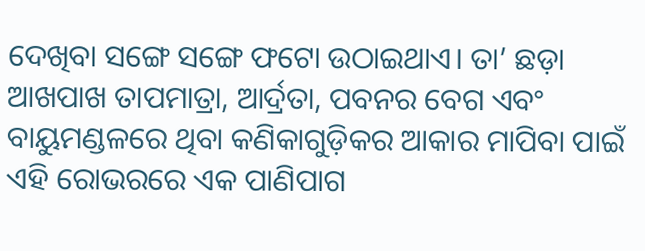ଦେଖିବା ସଙ୍ଗେ ସଙ୍ଗେ ଫଟୋ ଉଠାଇଥାଏ। ତା’ ଛଡ଼ା ଆଖପାଖ ତାପମାତ୍ରା, ଆର୍ଦ୍ରତା, ପବନର ବେଗ ଏବଂ ବାୟୁମଣ୍ଡଳରେ ଥିବା କଣିକାଗୁଡ଼ିକର ଆକାର ମାପିବା ପାଇଁ ଏହି ରୋଭରରେ ଏକ ପାଣିପାଗ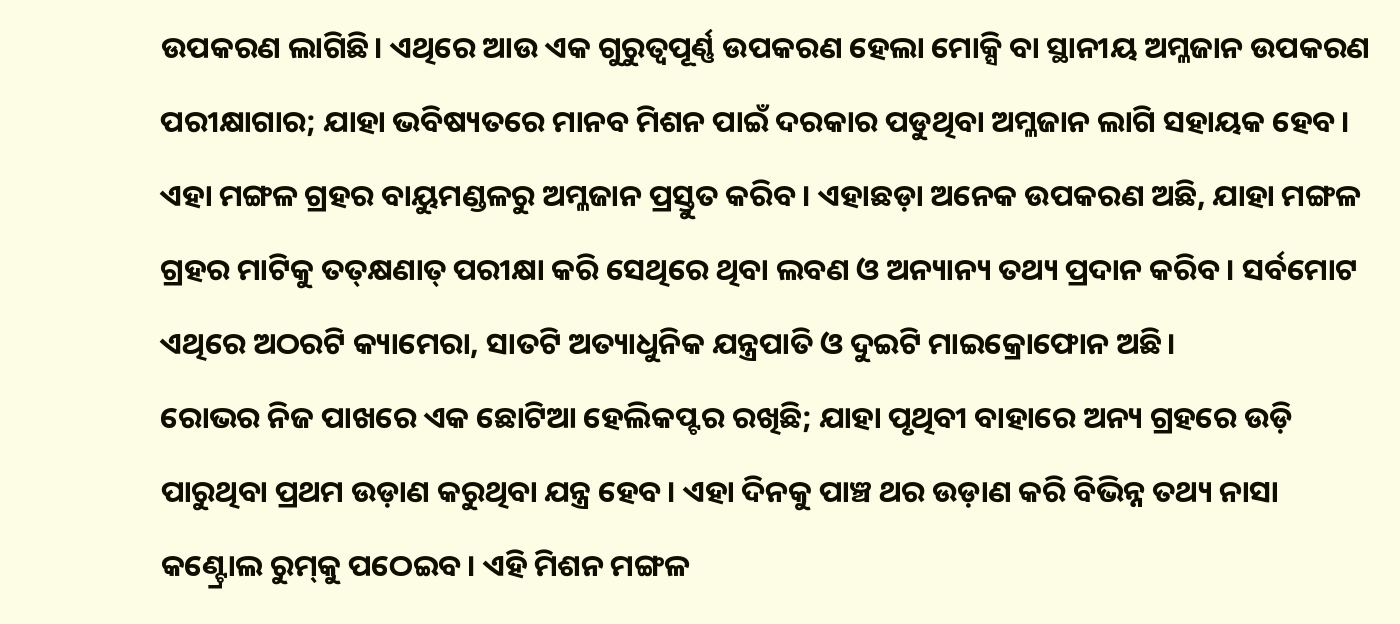ଉପକରଣ ଲାଗିଛି। ଏଥିରେ ଆଉ ଏକ ଗୁରୁତ୍ୱପୂର୍ଣ୍ଣ ଉପକରଣ ହେଲା ମୋକ୍ସି ବା ସ୍ଥାନୀୟ ଅମ୍ଳଜାନ ଉପକରଣ ପରୀକ୍ଷାଗାର; ଯାହା ଭବିଷ୍ୟତରେ ମାନବ ମିଶନ ପାଇଁ ଦରକାର ପଡୁଥିବା ଅମ୍ଳଜାନ ଲାଗି ସହାୟକ ହେବ। ଏହା ମଙ୍ଗଳ ଗ୍ରହର ବାୟୁମଣ୍ଡଳରୁ ଅମ୍ଳଜାନ ପ୍ରସ୍ତୁତ କରିବ। ଏହାଛଡ଼ା ଅନେକ ଉପକରଣ ଅଛି, ଯାହା ମଙ୍ଗଳ ଗ୍ରହର ମାଟିକୁ ତତ୍‌କ୍ଷଣାତ୍‌ ପରୀକ୍ଷା କରି ସେଥିରେ ଥିବା ଲବଣ ଓ ଅନ୍ୟାନ୍ୟ ତଥ୍ୟ ପ୍ରଦାନ କରିବ। ସର୍ବମୋଟ ଏଥିରେ ଅଠରଟି କ୍ୟାମେରା, ସାତଟି ଅତ୍ୟାଧୁନିକ ଯନ୍ତ୍ରପାତି ଓ ଦୁଇଟି ମାଇକ୍ରୋଫୋନ ଅଛି।
ରୋଭର ନିଜ ପାଖରେ ଏକ ଛୋଟିଆ ହେଲିକପ୍ଟର ରଖିଛି; ଯାହା ପୃଥିବୀ ବାହାରେ ଅନ୍ୟ ଗ୍ରହରେ ଉଡ଼ି ପାରୁଥିବା ପ୍ରଥମ ଉଡ଼ାଣ କରୁଥିବା ଯନ୍ତ୍ର ହେବ। ଏହା ଦିନକୁ ପାଞ୍ଚ ଥର ଉଡ଼ାଣ କରି ବିଭିନ୍ନ ତଥ୍ୟ ନାସା କଣ୍ଟ୍ରୋଲ ରୁମ୍‌କୁ ପଠେଇବ। ଏହି ମିଶନ ମଙ୍ଗଳ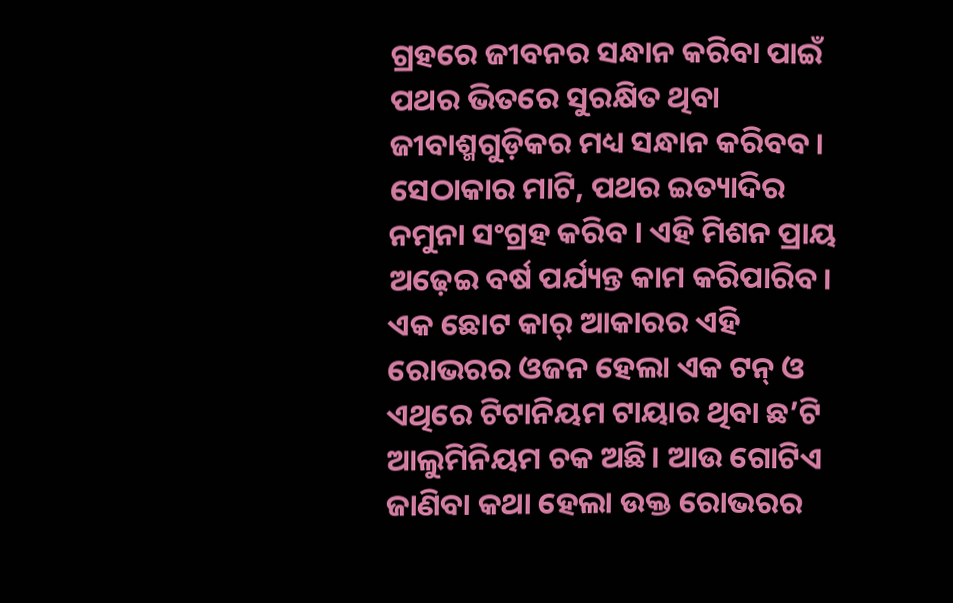ଗ୍ରହରେ ଜୀବନର ସନ୍ଧାନ କରିବା ପାଇଁ ପଥର ଭିତରେ ସୁରକ୍ଷିତ ଥିବା ଜୀବାଶ୍ମଗୁଡ଼ିକର ମଧ୍ୟ ସନ୍ଧାନ କରିବବ। ସେଠାକାର ମାଟି, ପଥର ଇତ୍ୟାଦିର ନମୁନା ସଂଗ୍ରହ କରିବ । ଏହି ମିଶନ ପ୍ରାୟ ଅଢ଼େଇ ବର୍ଷ ପର୍ଯ୍ୟନ୍ତ କାମ କରିପାରିବ। ଏକ ଛୋଟ କାର୍‌ ଆକାରର ଏହି ରୋଭରର ଓଜନ ହେଲା ଏକ ଟନ୍‌ ଓ ଏଥିରେ ଟିଟାନିୟମ ଟାୟାର ଥିବା ଛ’ଟି ଆଲୁମିନିୟମ ଚକ ଅଛି। ଆଉ ଗୋଟିଏ ଜାଣିବା କଥା ହେଲା ଉକ୍ତ ରୋଭରର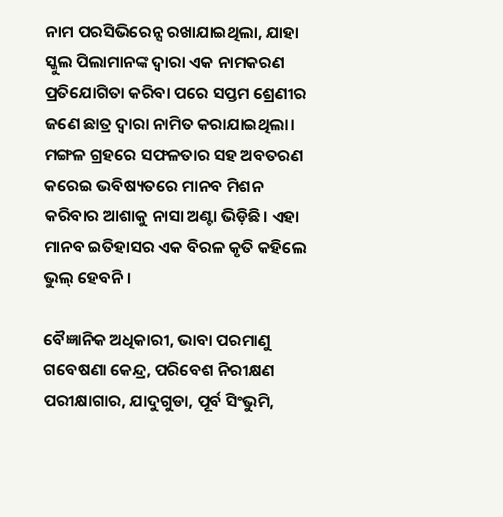ନାମ ପରସିଭିରେନ୍ସ ରଖାଯାଇଥିଲା, ଯାହା ସ୍କୁଲ ପିଲାମାନଙ୍କ ଦ୍ୱାରା ଏକ ନାମକରଣ ପ୍ରତିଯୋଗିତା କରିବା ପରେ ସପ୍ତମ ଶ୍ରେଣୀର ଜଣେ ଛାତ୍ର ଦ୍ୱାରା ନାମିତ କରାଯାଇଥିଲା। ମଙ୍ଗଳ ଗ୍ରହରେ ସଫଳତାର ସହ ଅବତରଣ କରେଇ ଭବିଷ୍ୟତରେ ମାନବ ମିଶନ କରିବାର ଆଶାକୁ ନାସା ଅଣ୍ଟା ଭିଡ଼ିଛି। ଏହା ମାନବ ଇତିହାସର ଏକ ବିରଳ କୃତି କହିଲେ ଭୁଲ୍‌ ହେବନି।

ବୈଜ୍ଞାନିକ ଅଧିକାରୀ, ଭାବା ପରମାଣୁ ଗବେଷଣା କେନ୍ଦ୍ର, ପରିବେଶ ନିରୀକ୍ଷଣ ପରୀକ୍ଷାଗାର, ଯାଦୁଗୁଡା, ପୂର୍ବ ସିଂଭୁମି,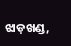ଝାଡ଼ଖଣ୍ଡ,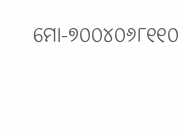ମୋ-୭୦୦୪୦୬୮୧୧୦